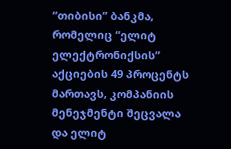“თიბისი” ბანკმა, რომელიც “ელიტ ელექტრონიქსის” აქციების 49 პროცენტს მართავს, კომპანიის მენეჯმენტი შეცვალა და ელიტ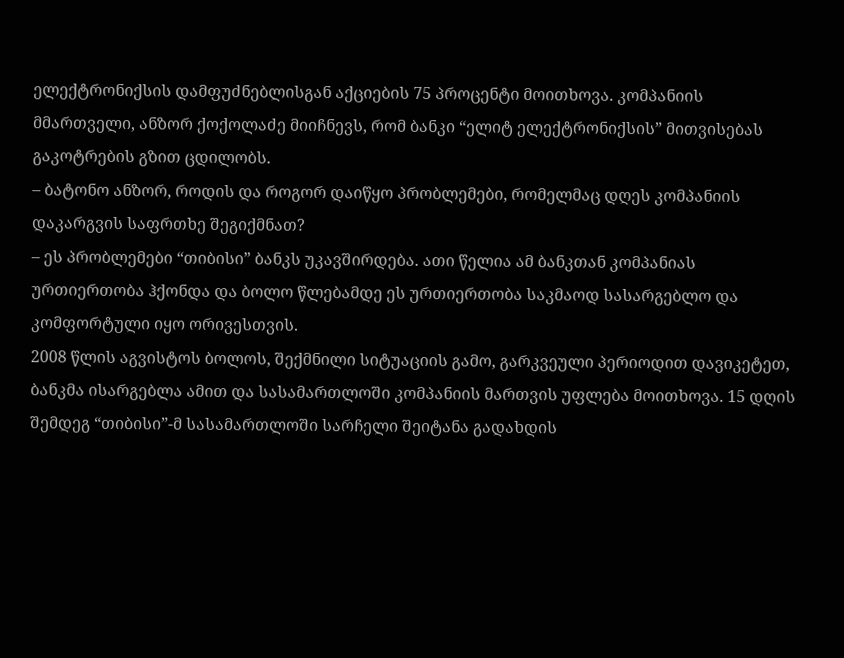ელექტრონიქსის დამფუძნებლისგან აქციების 75 პროცენტი მოითხოვა. კომპანიის მმართველი, ანზორ ქოქოლაძე მიიჩნევს, რომ ბანკი “ელიტ ელექტრონიქსის” მითვისებას გაკოტრების გზით ცდილობს.
– ბატონო ანზორ, როდის და როგორ დაიწყო პრობლემები, რომელმაც დღეს კომპანიის დაკარგვის საფრთხე შეგიქმნათ?
– ეს პრობლემები “თიბისი” ბანკს უკავშირდება. ათი წელია ამ ბანკთან კომპანიას ურთიერთობა ჰქონდა და ბოლო წლებამდე ეს ურთიერთობა საკმაოდ სასარგებლო და კომფორტული იყო ორივესთვის.
2008 წლის აგვისტოს ბოლოს, შექმნილი სიტუაციის გამო, გარკვეული პერიოდით დავიკეტეთ, ბანკმა ისარგებლა ამით და სასამართლოში კომპანიის მართვის უფლება მოითხოვა. 15 დღის შემდეგ “თიბისი”-მ სასამართლოში სარჩელი შეიტანა გადახდის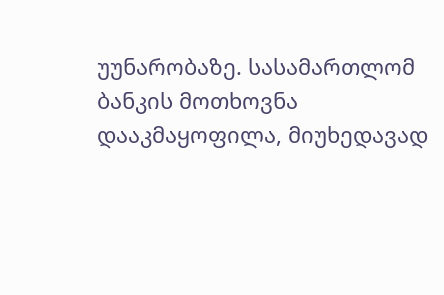უუნარობაზე. სასამართლომ ბანკის მოთხოვნა დააკმაყოფილა, მიუხედავად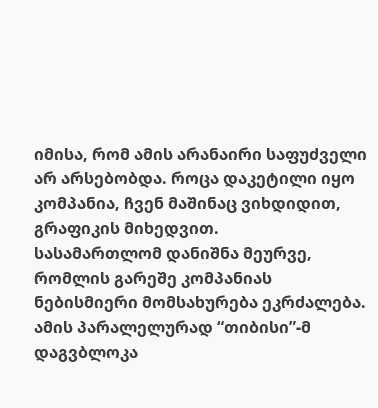იმისა, რომ ამის არანაირი საფუძველი არ არსებობდა. როცა დაკეტილი იყო კომპანია, ჩვენ მაშინაც ვიხდიდით, გრაფიკის მიხედვით.
სასამართლომ დანიშნა მეურვე, რომლის გარეშე კომპანიას ნებისმიერი მომსახურება ეკრძალება. ამის პარალელურად “თიბისი”-მ დაგვბლოკა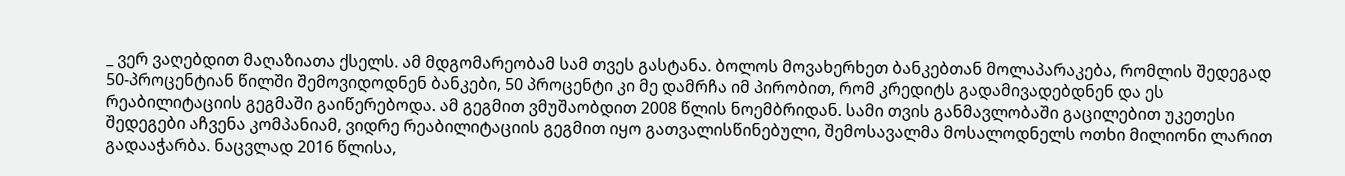_ ვერ ვაღებდით მაღაზიათა ქსელს. ამ მდგომარეობამ სამ თვეს გასტანა. ბოლოს მოვახერხეთ ბანკებთან მოლაპარაკება, რომლის შედეგად 50-პროცენტიან წილში შემოვიდოდნენ ბანკები, 50 პროცენტი კი მე დამრჩა იმ პირობით, რომ კრედიტს გადამივადებდნენ და ეს რეაბილიტაციის გეგმაში გაიწერებოდა. ამ გეგმით ვმუშაობდით 2008 წლის ნოემბრიდან. სამი თვის განმავლობაში გაცილებით უკეთესი შედეგები აჩვენა კომპანიამ, ვიდრე რეაბილიტაციის გეგმით იყო გათვალისწინებული, შემოსავალმა მოსალოდნელს ოთხი მილიონი ლარით გადააჭარბა. ნაცვლად 2016 წლისა,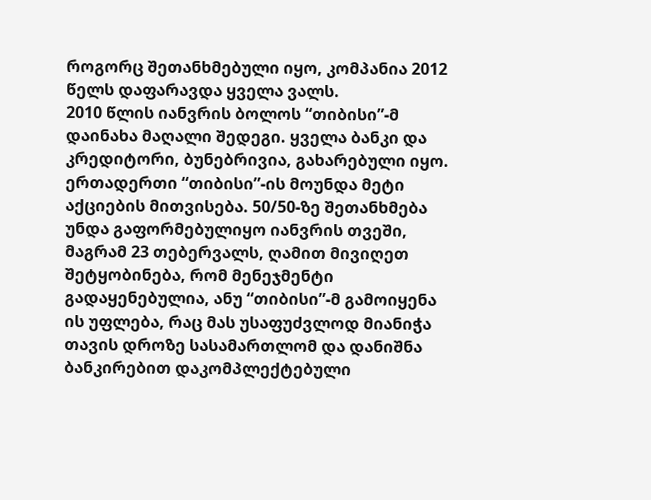როგორც შეთანხმებული იყო, კომპანია 2012 წელს დაფარავდა ყველა ვალს.
2010 წლის იანვრის ბოლოს “თიბისი”-მ დაინახა მაღალი შედეგი. ყველა ბანკი და კრედიტორი, ბუნებრივია, გახარებული იყო. ერთადერთი “თიბისი”-ის მოუნდა მეტი აქციების მითვისება. 50/50-ზე შეთანხმება უნდა გაფორმებულიყო იანვრის თვეში, მაგრამ 23 თებერვალს, ღამით მივიღეთ შეტყობინება, რომ მენეჯმენტი გადაყენებულია, ანუ “თიბისი”-მ გამოიყენა ის უფლება, რაც მას უსაფუძვლოდ მიანიჭა თავის დროზე სასამართლომ და დანიშნა ბანკირებით დაკომპლექტებული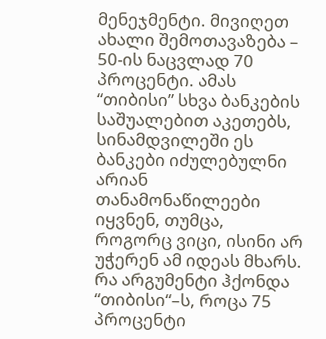მენეჯმენტი. მივიღეთ ახალი შემოთავაზება – 50-ის ნაცვლად 70 პროცენტი. ამას “თიბისი” სხვა ბანკების საშუალებით აკეთებს, სინამდვილეში ეს ბანკები იძულებულნი არიან თანამონაწილეები იყვნენ, თუმცა, როგორც ვიცი, ისინი არ უჭერენ ამ იდეას მხარს.
რა არგუმენტი ჰქონდა “თიბისი“–ს, როცა 75 პროცენტი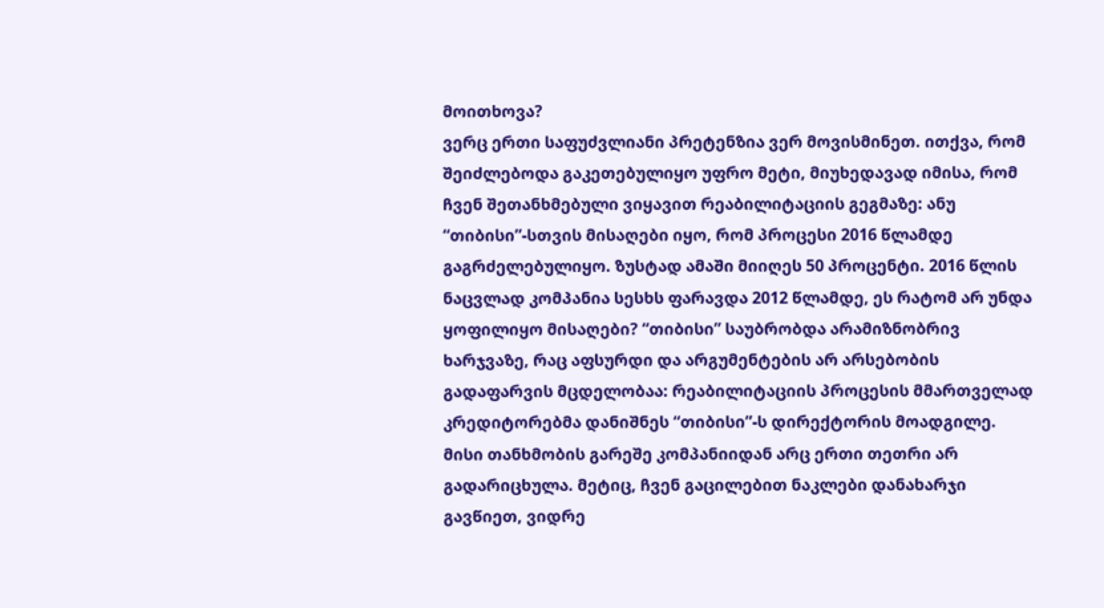მოითხოვა?
ვერც ერთი საფუძვლიანი პრეტენზია ვერ მოვისმინეთ. ითქვა, რომ შეიძლებოდა გაკეთებულიყო უფრო მეტი, მიუხედავად იმისა, რომ ჩვენ შეთანხმებული ვიყავით რეაბილიტაციის გეგმაზე: ანუ “თიბისი”-სთვის მისაღები იყო, რომ პროცესი 2016 წლამდე გაგრძელებულიყო. ზუსტად ამაში მიიღეს 50 პროცენტი. 2016 წლის ნაცვლად კომპანია სესხს ფარავდა 2012 წლამდე, ეს რატომ არ უნდა ყოფილიყო მისაღები? “თიბისი” საუბრობდა არამიზნობრივ ხარჯვაზე, რაც აფსურდი და არგუმენტების არ არსებობის გადაფარვის მცდელობაა: რეაბილიტაციის პროცესის მმართველად კრედიტორებმა დანიშნეს “თიბისი”-ს დირექტორის მოადგილე. მისი თანხმობის გარეშე კომპანიიდან არც ერთი თეთრი არ გადარიცხულა. მეტიც, ჩვენ გაცილებით ნაკლები დანახარჯი გავწიეთ, ვიდრე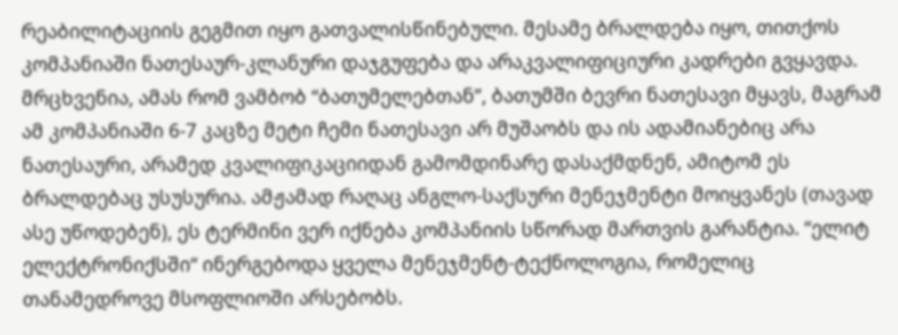რეაბილიტაციის გეგმით იყო გათვალისწინებული. მესამე ბრალდება იყო, თითქოს კომპანიაში ნათესაურ-კლანური დაჯგუფება და არაკვალიფიციური კადრები გვყავდა. მრცხვენია, ამას რომ ვამბობ “ბათუმელებთან”, ბათუმში ბევრი ნათესავი მყავს, მაგრამ ამ კომპანიაში 6-7 კაცზე მეტი ჩემი ნათესავი არ მუშაობს და ის ადამიანებიც არა ნათესაური, არამედ კვალიფიკაციიდან გამომდინარე დასაქმდნენ, ამიტომ ეს ბრალდებაც უსუსურია. ამჟამად რაღაც ანგლო-საქსური მენეჯმენტი მოიყვანეს (თავად ასე უწოდებენ), ეს ტერმინი ვერ იქნება კომპანიის სწორად მართვის გარანტია. “ელიტ ელექტრონიქსში“ ინერგებოდა ყველა მენეჯმენტ-ტექნოლოგია, რომელიც თანამედროვე მსოფლიოში არსებობს.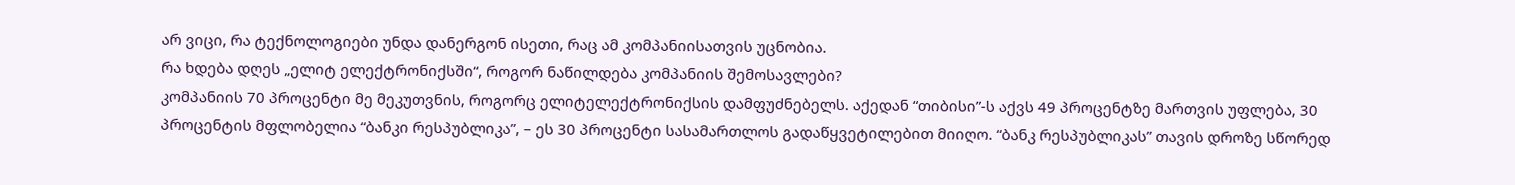არ ვიცი, რა ტექნოლოგიები უნდა დანერგონ ისეთი, რაც ამ კომპანიისათვის უცნობია.
რა ხდება დღეს „ელიტ ელექტრონიქსში“, როგორ ნაწილდება კომპანიის შემოსავლები?
კომპანიის 70 პროცენტი მე მეკუთვნის, როგორც ელიტელექტრონიქსის დამფუძნებელს. აქედან “თიბისი”-ს აქვს 49 პროცენტზე მართვის უფლება, 30 პროცენტის მფლობელია “ბანკი რესპუბლიკა”, – ეს 30 პროცენტი სასამართლოს გადაწყვეტილებით მიიღო. “ბანკ რესპუბლიკას” თავის დროზე სწორედ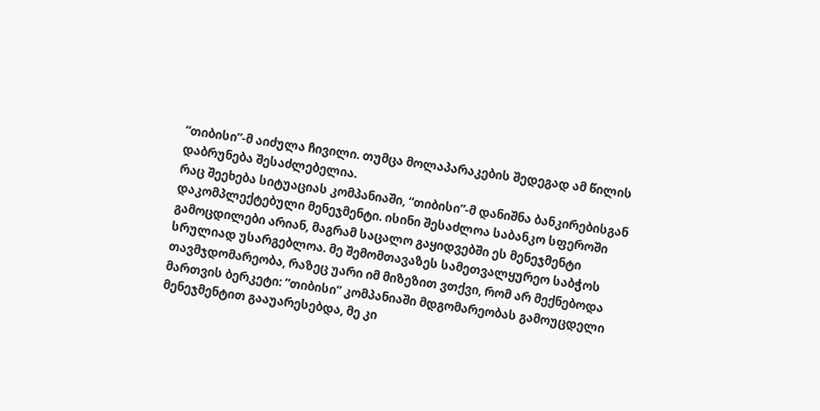“თიბისი”-მ აიძულა ჩივილი. თუმცა მოლაპარაკების შედეგად ამ წილის დაბრუნება შესაძლებელია.
რაც შეეხება სიტუაციას კომპანიაში, “თიბისი”-მ დანიშნა ბანკირებისგან დაკომპლექტებული მენეჯმენტი. ისინი შესაძლოა საბანკო სფეროში გამოცდილები არიან, მაგრამ საცალო გაყიდვებში ეს მენეჯმენტი სრულიად უსარგებლოა. მე შემომთავაზეს სამეთვალყურეო საბჭოს თავმჯდომარეობა, რაზეც უარი იმ მიზეზით ვთქვი, რომ არ მექნებოდა მართვის ბერკეტი: “თიბისი” კომპანიაში მდგომარეობას გამოუცდელი მენეჯმენტით გააუარესებდა, მე კი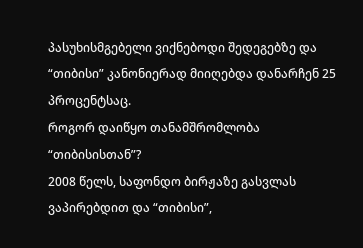პასუხისმგებელი ვიქნებოდი შედეგებზე და “თიბისი” კანონიერად მიიღებდა დანარჩენ 25 პროცენტსაც.
როგორ დაიწყო თანამშრომლობა “თიბისისთან”?
2008 წელს, საფონდო ბირჟაზე გასვლას ვაპირებდით და “თიბისი”,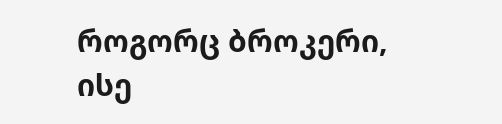როგორც ბროკერი, ისე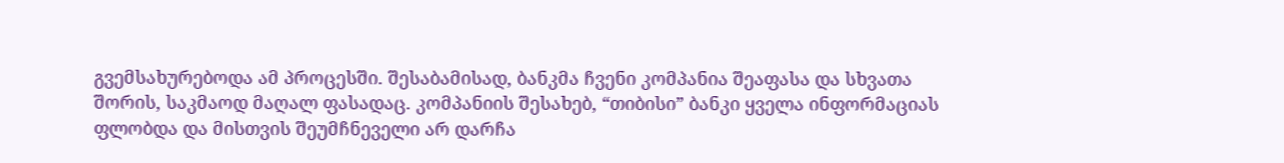გვემსახურებოდა ამ პროცესში. შესაბამისად, ბანკმა ჩვენი კომპანია შეაფასა და სხვათა შორის, საკმაოდ მაღალ ფასადაც. კომპანიის შესახებ, “თიბისი” ბანკი ყველა ინფორმაციას ფლობდა და მისთვის შეუმჩნეველი არ დარჩა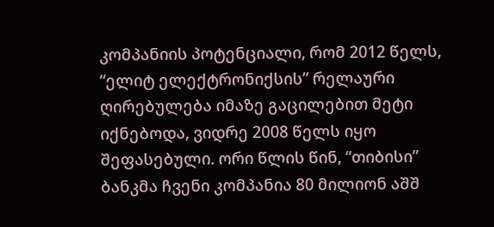კომპანიის პოტენციალი, რომ 2012 წელს, “ელიტ ელექტრონიქსის” რელაური ღირებულება იმაზე გაცილებით მეტი იქნებოდა, ვიდრე 2008 წელს იყო შეფასებული. ორი წლის წინ, “თიბისი” ბანკმა ჩვენი კომპანია 80 მილიონ აშშ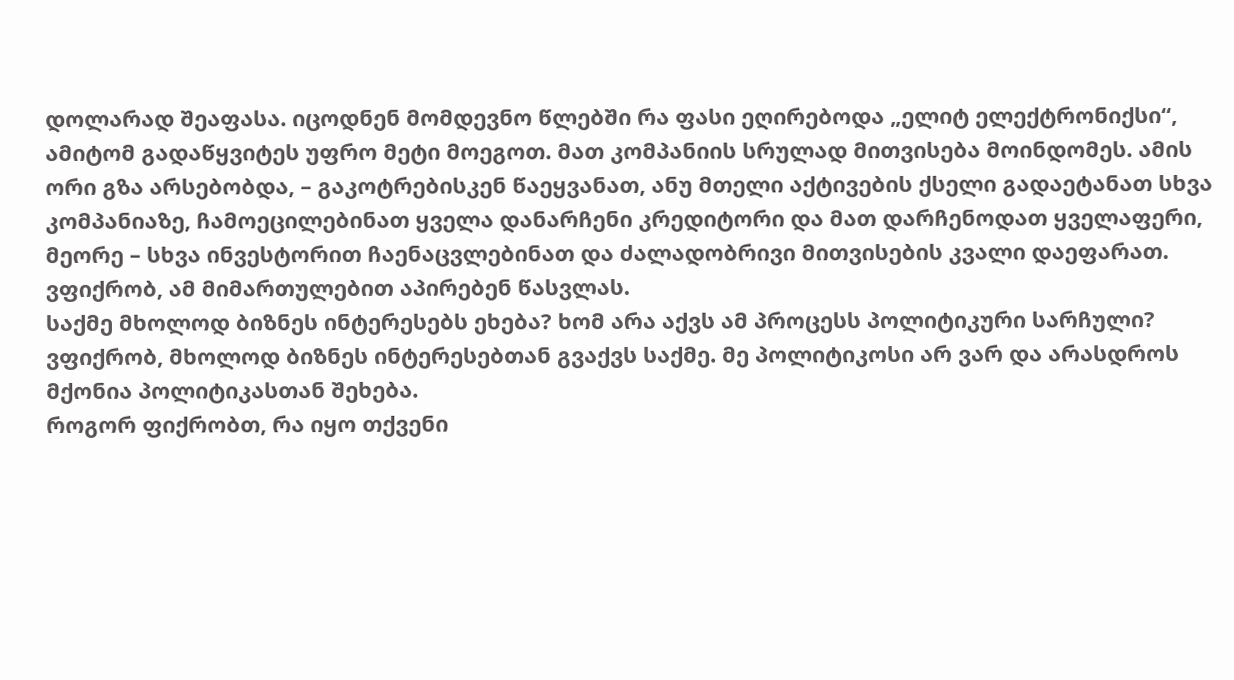დოლარად შეაფასა. იცოდნენ მომდევნო წლებში რა ფასი ეღირებოდა „ელიტ ელექტრონიქსი“, ამიტომ გადაწყვიტეს უფრო მეტი მოეგოთ. მათ კომპანიის სრულად მითვისება მოინდომეს. ამის ორი გზა არსებობდა, – გაკოტრებისკენ წაეყვანათ, ანუ მთელი აქტივების ქსელი გადაეტანათ სხვა კომპანიაზე, ჩამოეცილებინათ ყველა დანარჩენი კრედიტორი და მათ დარჩენოდათ ყველაფერი, მეორე – სხვა ინვესტორით ჩაენაცვლებინათ და ძალადობრივი მითვისების კვალი დაეფარათ. ვფიქრობ, ამ მიმართულებით აპირებენ წასვლას.
საქმე მხოლოდ ბიზნეს ინტერესებს ეხება? ხომ არა აქვს ამ პროცესს პოლიტიკური სარჩული?
ვფიქრობ, მხოლოდ ბიზნეს ინტერესებთან გვაქვს საქმე. მე პოლიტიკოსი არ ვარ და არასდროს მქონია პოლიტიკასთან შეხება.
როგორ ფიქრობთ, რა იყო თქვენი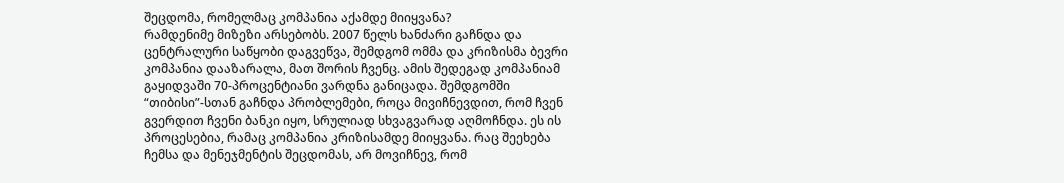შეცდომა, რომელმაც კომპანია აქამდე მიიყვანა?
რამდენიმე მიზეზი არსებობს. 2007 წელს ხანძარი გაჩნდა და ცენტრალური საწყობი დაგვეწვა, შემდგომ ომმა და კრიზისმა ბევრი კომპანია დააზარალა, მათ შორის ჩვენც. ამის შედეგად კომპანიამ გაყიდვაში 70-პროცენტიანი ვარდნა განიცადა. შემდგომში “თიბისი”-სთან გაჩნდა პრობლემები, როცა მივიჩნევდით, რომ ჩვენ გვერდით ჩვენი ბანკი იყო, სრულიად სხვაგვარად აღმოჩნდა. ეს ის პროცესებია, რამაც კომპანია კრიზისამდე მიიყვანა. რაც შეეხება ჩემსა და მენეჯმენტის შეცდომას, არ მოვიჩნევ, რომ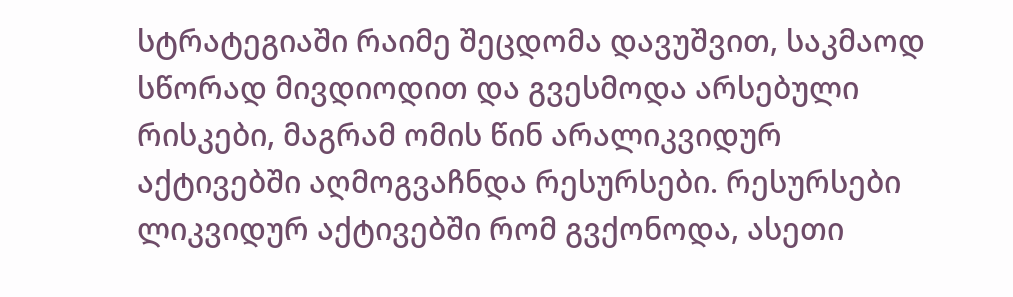სტრატეგიაში რაიმე შეცდომა დავუშვით, საკმაოდ სწორად მივდიოდით და გვესმოდა არსებული რისკები, მაგრამ ომის წინ არალიკვიდურ აქტივებში აღმოგვაჩნდა რესურსები. რესურსები ლიკვიდურ აქტივებში რომ გვქონოდა, ასეთი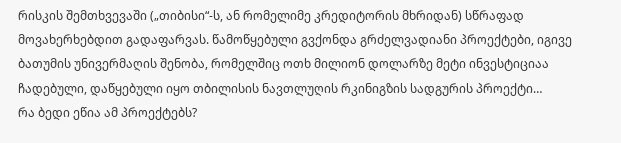რისკის შემთხვევაში („თიბისი“-ს, ან რომელიმე კრედიტორის მხრიდან) სწრაფად მოვახერხებდით გადაფარვას. წამოწყებული გვქონდა გრძელვადიანი პროექტები, იგივე ბათუმის უნივერმაღის შენობა, რომელშიც ოთხ მილიონ დოლარზე მეტი ინვესტიციაა ჩადებული, დაწყებული იყო თბილისის ნავთლუღის რკინიგზის სადგურის პროექტი…
რა ბედი ეწია ამ პროექტებს?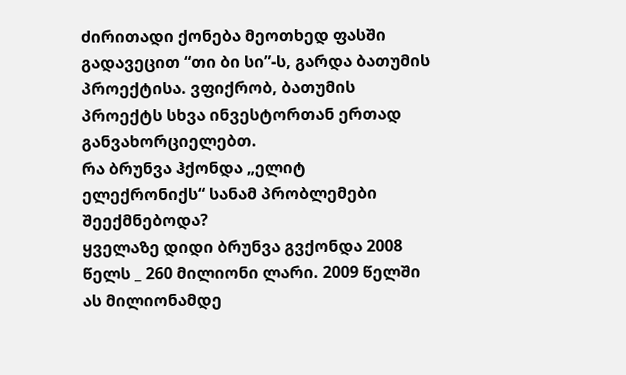ძირითადი ქონება მეოთხედ ფასში გადავეცით “თი ბი სი”-ს, გარდა ბათუმის პროექტისა. ვფიქრობ, ბათუმის პროექტს სხვა ინვესტორთან ერთად განვახორციელებთ.
რა ბრუნვა ჰქონდა „ელიტ ელექრონიქს“ სანამ პრობლემები შეექმნებოდა?
ყველაზე დიდი ბრუნვა გვქონდა 2008 წელს _ 260 მილიონი ლარი. 2009 წელში ას მილიონამდე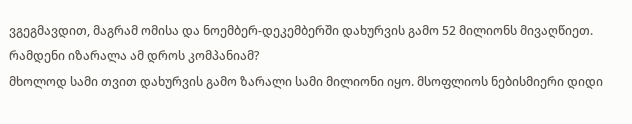ვგეგმავდით, მაგრამ ომისა და ნოემბერ-დეკემბერში დახურვის გამო 52 მილიონს მივაღწიეთ.
რამდენი იზარალა ამ დროს კომპანიამ?
მხოლოდ სამი თვით დახურვის გამო ზარალი სამი მილიონი იყო. მსოფლიოს ნებისმიერი დიდი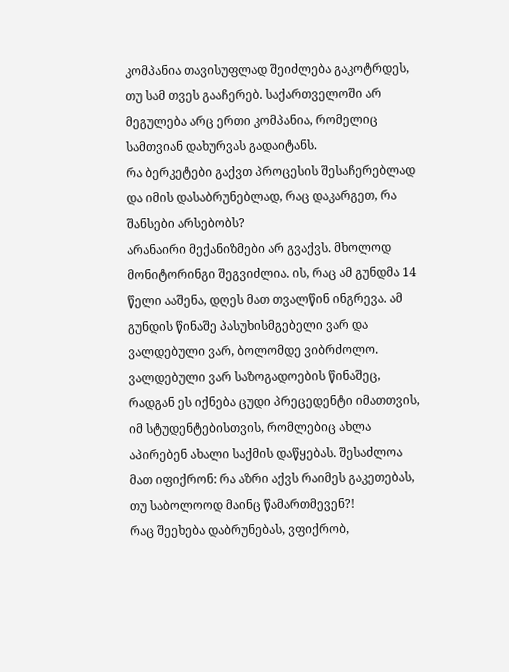კომპანია თავისუფლად შეიძლება გაკოტრდეს, თუ სამ თვეს გააჩერებ. საქართველოში არ მეგულება არც ერთი კომპანია, რომელიც სამთვიან დახურვას გადაიტანს.
რა ბერკეტები გაქვთ პროცესის შესაჩერებლად და იმის დასაბრუნებლად, რაც დაკარგეთ, რა შანსები არსებობს?
არანაირი მექანიზმები არ გვაქვს. მხოლოდ მონიტორინგი შეგვიძლია. ის, რაც ამ გუნდმა 14 წელი ააშენა, დღეს მათ თვალწინ ინგრევა. ამ გუნდის წინაშე პასუხისმგებელი ვარ და ვალდებული ვარ, ბოლომდე ვიბრძოლო. ვალდებული ვარ საზოგადოების წინაშეც, რადგან ეს იქნება ცუდი პრეცედენტი იმათთვის, იმ სტუდენტებისთვის, რომლებიც ახლა აპირებენ ახალი საქმის დაწყებას. შესაძლოა მათ იფიქრონ: რა აზრი აქვს რაიმეს გაკეთებას, თუ საბოლოოდ მაინც წამართმევენ?!
რაც შეეხება დაბრუნებას, ვფიქრობ,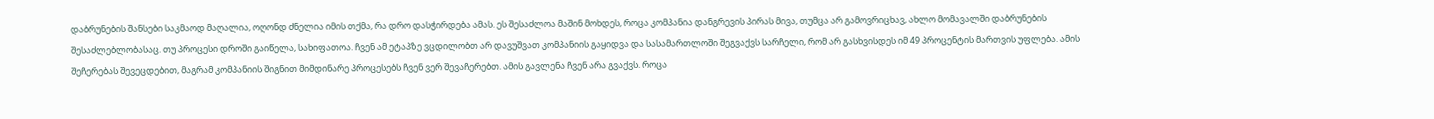დაბრუნების შანსები საკმაოდ მაღალია, ოღონდ ძნელია იმის თქმა, რა დრო დასჭირდება ამას. ეს შესაძლოა მაშინ მოხდეს, როცა კომპანია დანგრევის პირას მივა, თუმცა არ გამოვრიცხავ, ახლო მომავალში დაბრუნების შესაძლებლობასაც. თუ პროცესი დროში გაიწელა, სახიფათოა. ჩვენ ამ ეტაპზე ვცდილობთ არ დავუშვათ კომპანიის გაყიდვა და სასამართლოში შეგვაქვს სარჩელი, რომ არ გასხვისდეს იმ 49 პროცენტის მართვის უფლება. ამის შეჩერებას შევეცდებით, მაგრამ კომპანიის შიგნით მიმდინარე პროცესებს ჩვენ ვერ შევაჩერებთ. ამის გავლენა ჩვენ არა გვაქვს. როცა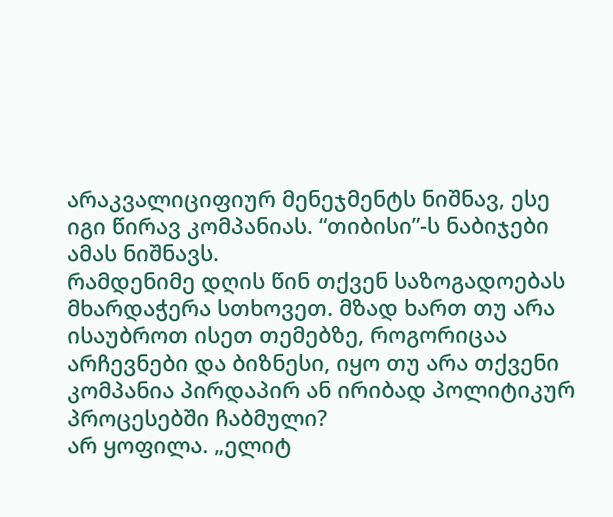არაკვალიციფიურ მენეჯმენტს ნიშნავ, ესე იგი წირავ კომპანიას. “თიბისი”-ს ნაბიჯები ამას ნიშნავს.
რამდენიმე დღის წინ თქვენ საზოგადოებას მხარდაჭერა სთხოვეთ. მზად ხართ თუ არა ისაუბროთ ისეთ თემებზე, როგორიცაა არჩევნები და ბიზნესი, იყო თუ არა თქვენი კომპანია პირდაპირ ან ირიბად პოლიტიკურ პროცესებში ჩაბმული?
არ ყოფილა. „ელიტ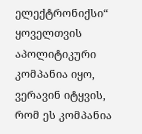ელექტრონიქსი“ ყოველთვის აპოლიტიკური კომპანია იყო, ვერავინ იტყვის, რომ ეს კომპანია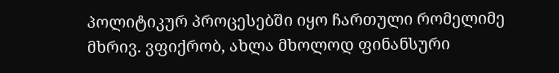პოლიტიკურ პროცესებში იყო ჩართული რომელიმე მხრივ. ვფიქრობ, ახლა მხოლოდ ფინანსური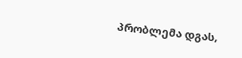პრობლემა დგას,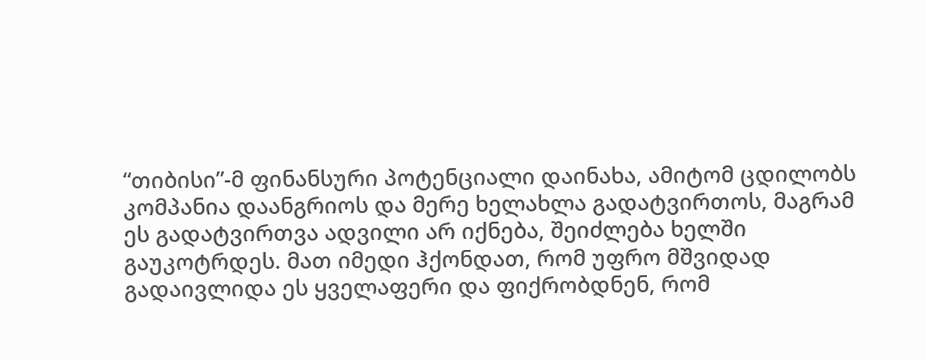“თიბისი”-მ ფინანსური პოტენციალი დაინახა, ამიტომ ცდილობს კომპანია დაანგრიოს და მერე ხელახლა გადატვირთოს, მაგრამ ეს გადატვირთვა ადვილი არ იქნება, შეიძლება ხელში გაუკოტრდეს. მათ იმედი ჰქონდათ, რომ უფრო მშვიდად გადაივლიდა ეს ყველაფერი და ფიქრობდნენ, რომ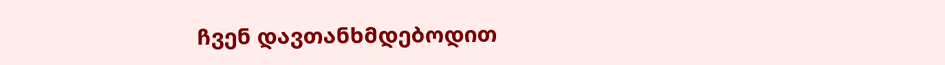ჩვენ დავთანხმდებოდით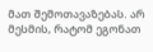მათ შემოთავაზებას. არ მესმის, რატომ ეგონათ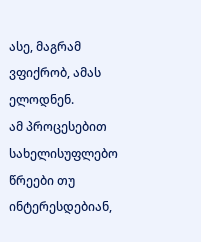ასე, მაგრამ ვფიქრობ, ამას ელოდნენ.
ამ პროცესებით სახელისუფლებო წრეები თუ ინტერესდებიან,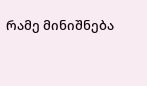რამე მინიშნება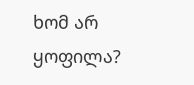ხომ არ ყოფილა?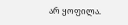არ ყოფილა.